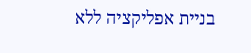בניית אפליקציה ללא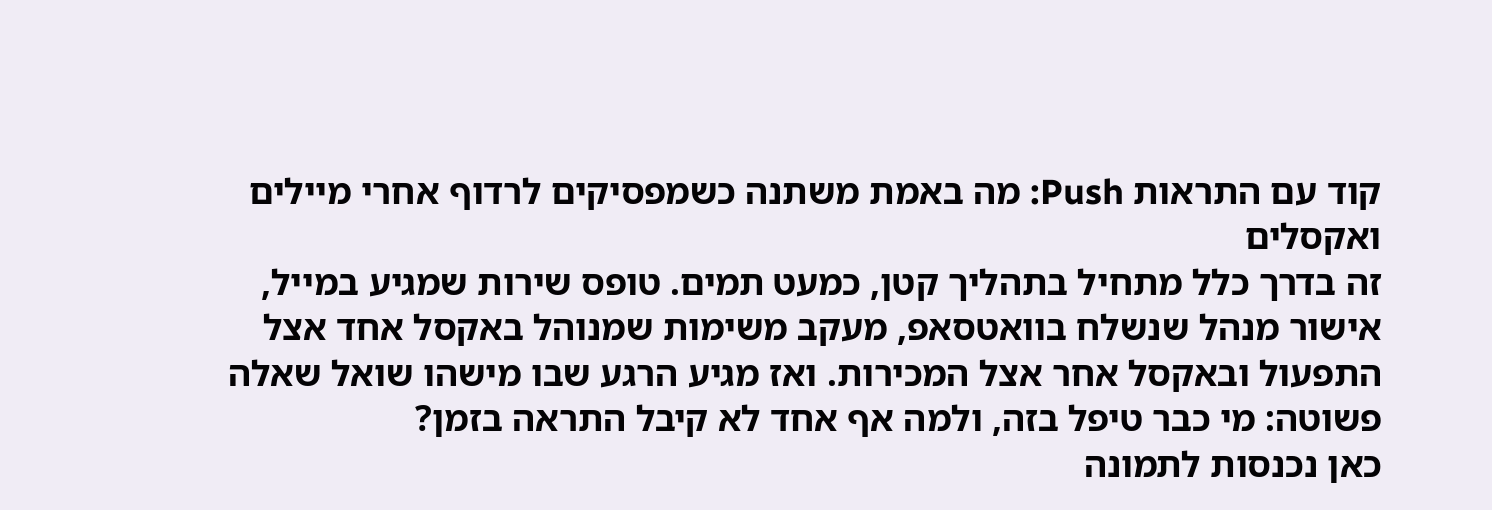קוד עם התראות Push: מה באמת משתנה כשמפסיקים לרדוף אחרי מיילים ואקסלים
זה בדרך כלל מתחיל בתהליך קטן, כמעט תמים. טופס שירות שמגיע במייל, אישור מנהל שנשלח בוואטסאפ, מעקב משימות שמנוהל באקסל אחד אצל התפעול ובאקסל אחר אצל המכירות. ואז מגיע הרגע שבו מישהו שואל שאלה פשוטה: מי כבר טיפל בזה, ולמה אף אחד לא קיבל התראה בזמן?
כאן נכנסות לתמונה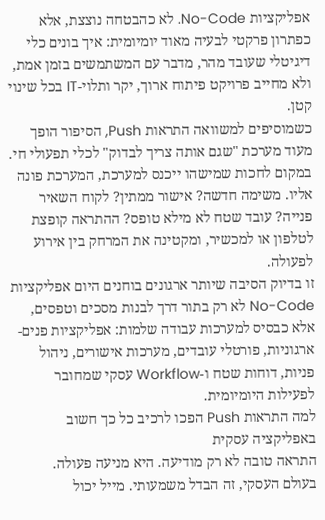אפליקציות No-Code. לא כהבטחה נוצצת, אלא כפתרון פרקטי לבעיה מאוד יומיומית: איך בונים כלי דיגיטלי שעובד מהר, מדבר עם המשתמשים בזמן אמת, ולא מחייב פרויקט פיתוח ארוך, יקר ותלוי-IT בכל שינוי קטן.
כשמוסיפים למשוואה התראות Push, הסיפור הופך מעוד מערכת "שגם אותה צריך לבדוק" לכלי תפעולי חי. במקום לחכות שמישהו ייכנס למערכת, המערכת פונה אליו. משימה חדשה? אישור ממתין? לקוח השאיר פנייה? עובד שטח לא מילא טופס? ההתראה קופצת לטלפון או למכשיר, ומקטינה את המרחק בין אירוע לפעולה.
זו בדיוק הסיבה שיותר ארגונים בוחנים היום אפליקציות No-Code לא רק בתור דרך לבנות מסכים וטפסים, אלא כבסיס למערכות עבודה שלמות: אפליקציות פנים-ארגוניות, פורטלי עובדים, מערכות אישורים, ניהול פניות, דוחות שטח ו-Workflow עסקי שמחובר לפעילות היומיומית.
למה התראות Push הפכו לרכיב כל כך חשוב באפליקציה עסקית
התראה טובה לא רק מודיעה. היא מניעה פעולה.
בעולם העסקי, זה הבדל משמעותי. מייל יכול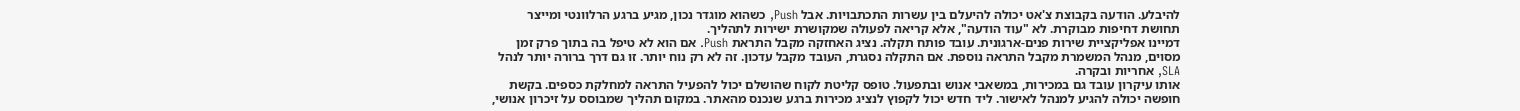להיבלע. הודעה בקבוצת צ'אט יכולה להיעלם בין עשרות התכתבויות. אבל Push, כשהוא מוגדר נכון, מגיע ברגע הרלוונטי ומייצר תחושת דחיפות מבוקרת. לא "עוד הודעה", אלא קריאה לפעולה שמקושרת ישירות לתהליך.
דמיינו אפליקציית שירות פנים-ארגונית. עובד פותח תקלה. נציג האחזקה מקבל התראת Push. אם הוא לא טיפל בה בתוך פרק זמן מסוים, מנהל המשמרת מקבל התראה נוספת. אם התקלה נסגרת, העובד מקבל עדכון. זה לא רק נוח יותר. זו גם דרך ברורה יותר לנהל SLA, אחריות ובקרה.
אותו עיקרון עובד גם במכירות, במשאבי אנוש ובתפעול. טופס קליטת לקוח שהושלם יכול להפעיל התראה למחלקת כספים. בקשת חופשה יכולה להגיע למנהל לאישור. ליד חדש יכול לקפוץ לנציג מכירות ברגע שנכנס מהאתר. במקום תהליך שמבוסס על זיכרון אנושי,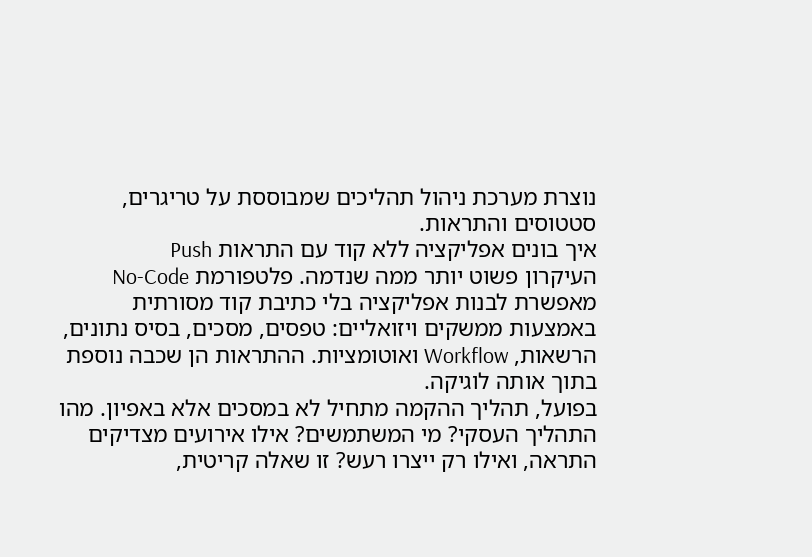נוצרת מערכת ניהול תהליכים שמבוססת על טריגרים, סטטוסים והתראות.
איך בונים אפליקציה ללא קוד עם התראות Push
העיקרון פשוט יותר ממה שנדמה. פלטפורמת No-Code מאפשרת לבנות אפליקציה בלי כתיבת קוד מסורתית באמצעות ממשקים ויזואליים: טפסים, מסכים, בסיס נתונים, הרשאות, Workflow ואוטומציות. ההתראות הן שכבה נוספת בתוך אותה לוגיקה.
בפועל, תהליך ההקמה מתחיל לא במסכים אלא באפיון. מהו התהליך העסקי? מי המשתמשים? אילו אירועים מצדיקים התראה, ואילו רק ייצרו רעש? זו שאלה קריטית,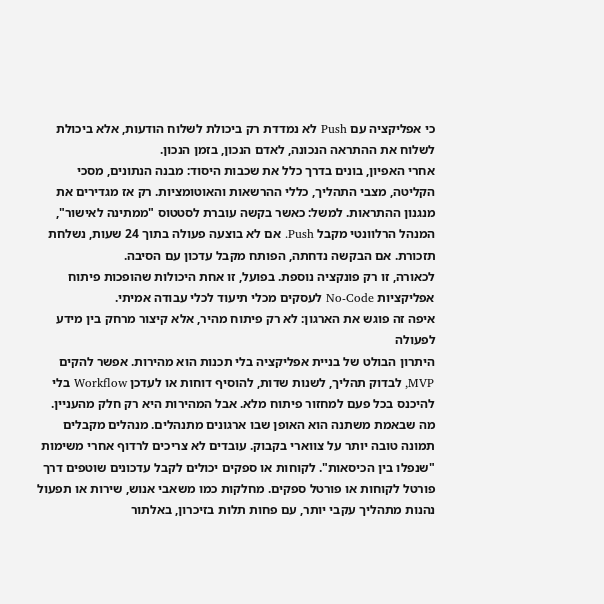כי אפליקציה עם Push לא נמדדת רק ביכולת לשלוח הודעות, אלא ביכולת לשלוח את ההתראה הנכונה, לאדם הנכון, בזמן הנכון.
אחרי האפיון, בונים בדרך כלל את שכבות היסוד: מבנה הנתונים, מסכי הקליטה, מצבי התהליך, כללי ההרשאות והאוטומציות. רק אז מגדירים את מנגנון ההתראות. למשל: כאשר בקשה עוברת לסטטוס "ממתינה לאישור", המנהל הרלוונטי מקבל Push. אם לא בוצעה פעולה בתוך 24 שעות, נשלחת תזכורת. אם הבקשה נדחתה, הפותח מקבל עדכון עם הסיבה.
לכאורה, זו רק פונקציה נוספת. בפועל, זו אחת היכולות שהופכות פיתוח אפליקציות No-Code לעסקים מכלי תיעוד לכלי עבודה אמיתי.
איפה זה פוגש את הארגון: לא רק פיתוח מהיר, אלא קיצור מרחק בין מידע לפעולה
היתרון הבולט של בניית אפליקציה בלי תכנות הוא מהירות. אפשר להקים MVP, לבדוק תהליך, לשנות שדות, להוסיף דוחות או לעדכן Workflow בלי להיכנס בכל פעם למחזור פיתוח מלא. אבל המהירות היא רק חלק מהעניין.
מה שבאמת משתנה הוא האופן שבו ארגונים מתנהלים. מנהלים מקבלים תמונה טובה יותר על צווארי בקבוק. עובדים לא צריכים לרדוף אחרי משימות "שנפלו בין הכיסאות". לקוחות או ספקים יכולים לקבל עדכונים שוטפים דרך פורטל לקוחות או פורטל ספקים. מחלקות כמו משאבי אנוש, שירות או תפעול נהנות מתהליך עקבי יותר, עם פחות תלות בזיכרון, באלתור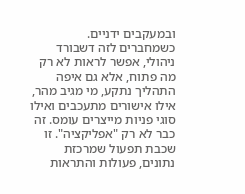ובמעקבים ידניים.
כשמחברים לזה דשבורד ניהולי, אפשר לראות לא רק מה פתוח, אלא גם איפה התהליך נתקע, מי מגיב מהר, אילו אישורים מתעכבים ואילו סוגי פניות מייצרים עומס. זה כבר לא רק "אפליקציה". זו שכבת תפעול שמרכזת נתונים, פעולות והתראות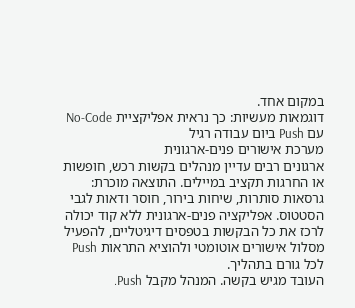במקום אחד.
דוגמאות מעשיות: כך נראית אפליקציית No-Code עם Push ביום עבודה רגיל
מערכת אישורים פנים-ארגונית
ארגונים רבים עדיין מנהלים בקשות רכש, חופשות או החרגות תקציב במיילים. התוצאה מוכרת: גרסאות סותרות, שיחות בירור, חוסר ודאות לגבי הסטטוס. אפליקציה פנים-ארגונית ללא קוד יכולה לרכז את כל הבקשות בטפסים דיגיטליים, להפעיל מסלול אישורים אוטומטי ולהוציא התראות Push לכל גורם בתהליך.
העובד מגיש בקשה. המנהל מקבל Push.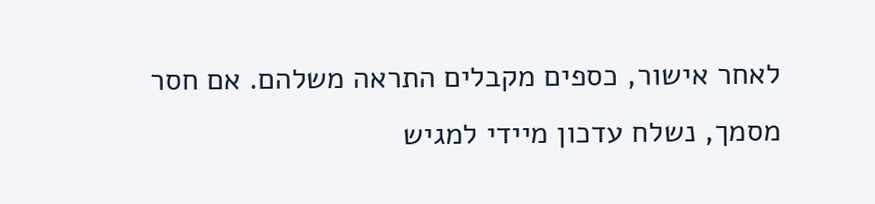לאחר אישור, כספים מקבלים התראה משלהם. אם חסר מסמך, נשלח עדכון מיידי למגיש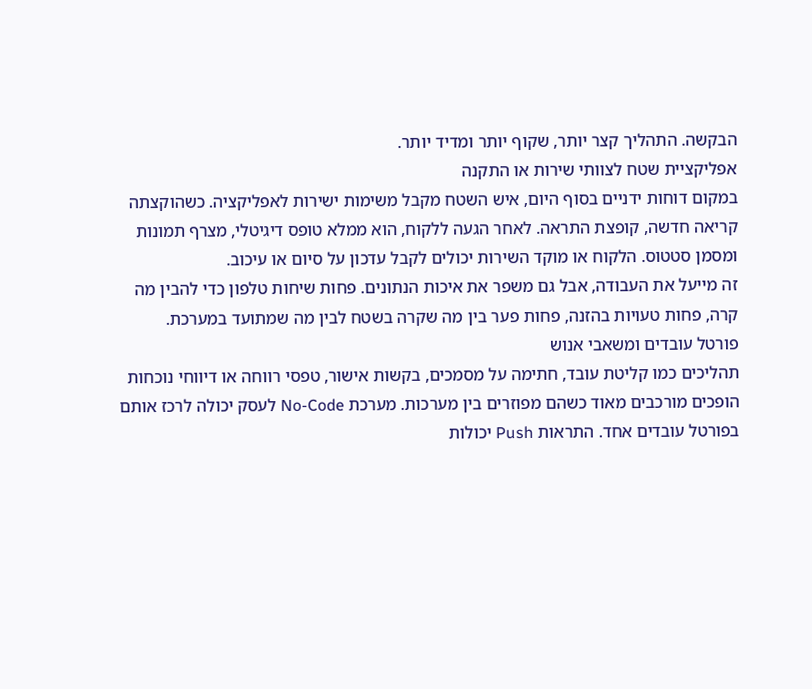הבקשה. התהליך קצר יותר, שקוף יותר ומדיד יותר.
אפליקציית שטח לצוותי שירות או התקנה
במקום דוחות ידניים בסוף היום, איש השטח מקבל משימות ישירות לאפליקציה. כשהוקצתה קריאה חדשה, קופצת התראה. לאחר הגעה ללקוח, הוא ממלא טופס דיגיטלי, מצרף תמונות ומסמן סטטוס. הלקוח או מוקד השירות יכולים לקבל עדכון על סיום או עיכוב.
זה מייעל את העבודה, אבל גם משפר את איכות הנתונים. פחות שיחות טלפון כדי להבין מה קרה, פחות טעויות בהזנה, פחות פער בין מה שקרה בשטח לבין מה שמתועד במערכת.
פורטל עובדים ומשאבי אנוש
תהליכים כמו קליטת עובד, חתימה על מסמכים, בקשות אישור, טפסי רווחה או דיווחי נוכחות הופכים מורכבים מאוד כשהם מפוזרים בין מערכות. מערכת No-Code לעסק יכולה לרכז אותם בפורטל עובדים אחד. התראות Push יכולות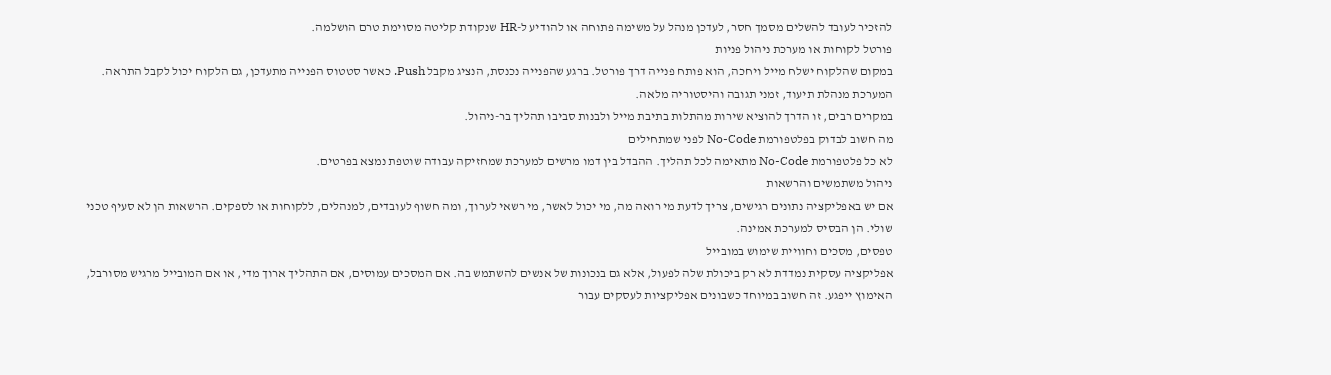להזכיר לעובד להשלים מסמך חסר, לעדכן מנהל על משימה פתוחה או להודיע ל-HR שנקודת קליטה מסוימת טרם הושלמה.
פורטל לקוחות או מערכת ניהול פניות
במקום שהלקוח ישלח מייל ויחכה, הוא פותח פנייה דרך פורטל. ברגע שהפנייה נכנסת, הנציג מקבל Push. כאשר סטטוס הפנייה מתעדכן, גם הלקוח יכול לקבל התראה. המערכת מנהלת תיעוד, זמני תגובה והיסטוריה מלאה.
במקרים רבים, זו הדרך להוציא שירות מהתלות בתיבת מייל ולבנות סביבו תהליך בר-ניהול.
מה חשוב לבדוק בפלטפורמת No-Code לפני שמתחילים
לא כל פלטפורמת No-Code מתאימה לכל תהליך. ההבדל בין דמו מרשים למערכת שמחזיקה עבודה שוטפת נמצא בפרטים.
ניהול משתמשים והרשאות
אם יש באפליקציה נתונים רגישים, צריך לדעת מי רואה מה, מי יכול לאשר, מי רשאי לערוך, ומה חשוף לעובדים, למנהלים, ללקוחות או לספקים. הרשאות הן לא סעיף טכני שולי. הן הבסיס למערכת אמינה.
טפסים, מסכים וחוויית שימוש במובייל
אפליקציה עסקית נמדדת לא רק ביכולת שלה לפעול, אלא גם בנכונות של אנשים להשתמש בה. אם המסכים עמוסים, אם התהליך ארוך מדי, או אם המובייל מרגיש מסורבל, האימוץ ייפגע. זה חשוב במיוחד כשבונים אפליקציות לעסקים עבור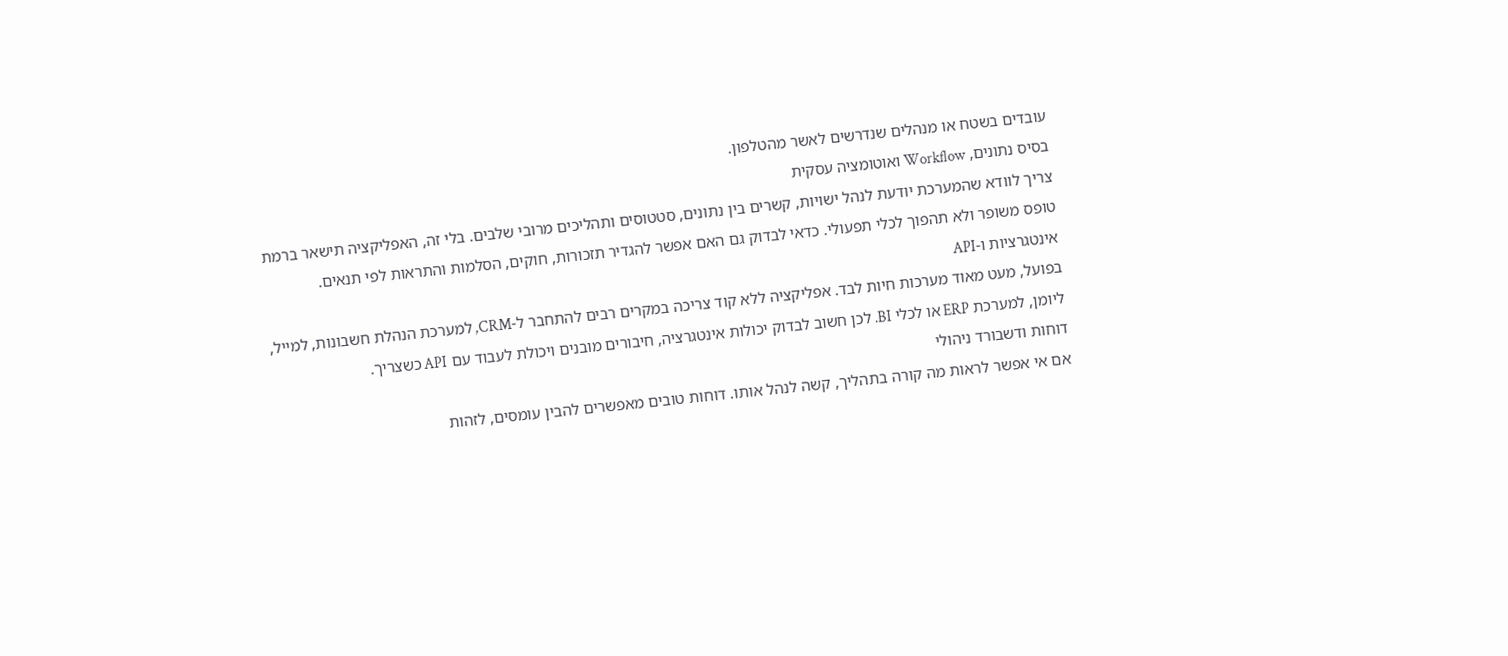עובדים בשטח או מנהלים שנדרשים לאשר מהטלפון.
בסיס נתונים, Workflow ואוטומציה עסקית
צריך לוודא שהמערכת יודעת לנהל ישויות, קשרים בין נתונים, סטטוסים ותהליכים מרובי שלבים. בלי זה, האפליקציה תישאר ברמת טופס משופר ולא תהפוך לכלי תפעולי. כדאי לבדוק גם האם אפשר להגדיר תזכורות, חוקים, הסלמות והתראות לפי תנאים.
אינטגרציות ו-API
בפועל, מעט מאוד מערכות חיות לבד. אפליקציה ללא קוד צריכה במקרים רבים להתחבר ל-CRM, למערכת הנהלת חשבונות, למייל, ליומן, למערכת ERP או לכלי BI. לכן חשוב לבדוק יכולות אינטגרציה, חיבורים מובנים ויכולת לעבוד עם API כשצריך.
דוחות ודשבורד ניהולי
אם אי אפשר לראות מה קורה בתהליך, קשה לנהל אותו. דוחות טובים מאפשרים להבין עומסים, לזהות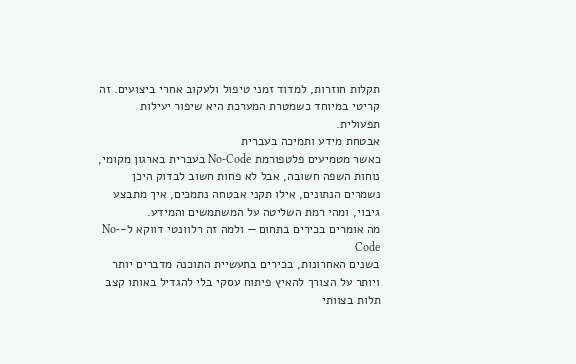תקלות חוזרות, למדוד זמני טיפול ולעקוב אחרי ביצועים. זה קריטי במיוחד כשמטרת המערכת היא שיפור יעילות תפעולית.
אבטחת מידע ותמיכה בעברית
כאשר מטמיעים פלטפורמת No-Code בעברית בארגון מקומי, נוחות השפה חשובה, אבל לא פחות חשוב לבדוק היכן נשמרים הנתונים, אילו תקני אבטחה נתמכים, איך מתבצע גיבוי, ומהי רמת השליטה על המשתמשים והמידע.
מה אומרים בכירים בתחום — ולמה זה רלוונטי דווקא ל-No-Code
בשנים האחרונות, בכירים בתעשיית התוכנה מדברים יותר ויותר על הצורך להאיץ פיתוח עסקי בלי להגדיל באותו קצב תלות בצוותי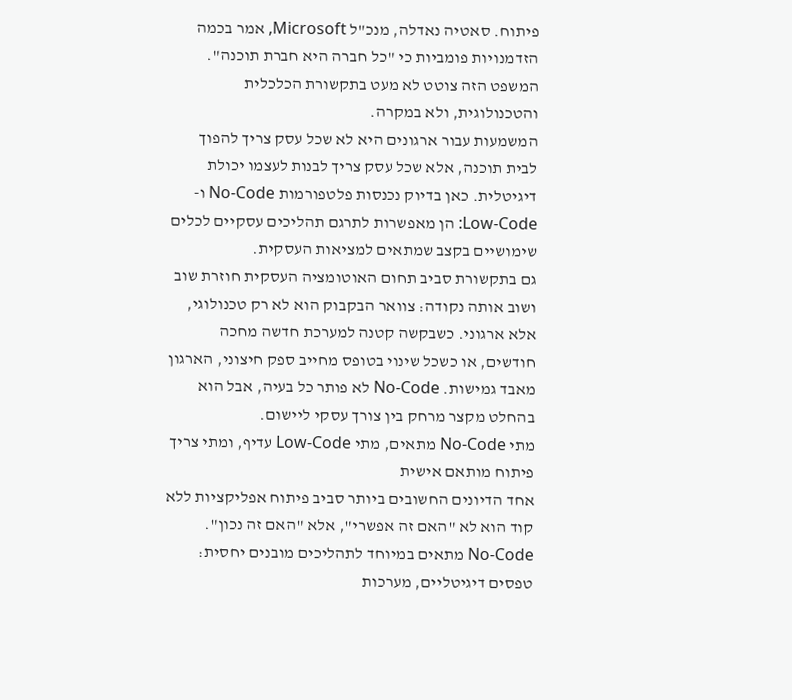פיתוח. סאטיה נאדלה, מנכ"ל Microsoft, אמר בכמה הזדמנויות פומביות כי "כל חברה היא חברת תוכנה". המשפט הזה צוטט לא מעט בתקשורת הכלכלית והטכנולוגית, ולא במקרה.
המשמעות עבור ארגונים היא לא שכל עסק צריך להפוך לבית תוכנה, אלא שכל עסק צריך לבנות לעצמו יכולת דיגיטלית. כאן בדיוק נכנסות פלטפורמות No-Code ו-Low-Code: הן מאפשרות לתרגם תהליכים עסקיים לכלים שימושיים בקצב שמתאים למציאות העסקית.
גם בתקשורת סביב תחום האוטומציה העסקית חוזרת שוב ושוב אותה נקודה: צוואר הבקבוק הוא לא רק טכנולוגי, אלא ארגוני. כשבקשה קטנה למערכת חדשה מחכה חודשים, או כשכל שינוי בטופס מחייב ספק חיצוני, הארגון מאבד גמישות. No-Code לא פותר כל בעיה, אבל הוא בהחלט מקצר מרחק בין צורך עסקי ליישום.
מתי No-Code מתאים, מתי Low-Code עדיף, ומתי צריך פיתוח מותאם אישית
אחד הדיונים החשובים ביותר סביב פיתוח אפליקציות ללא קוד הוא לא "האם זה אפשרי", אלא "האם זה נכון".
No-Code מתאים במיוחד לתהליכים מובנים יחסית: טפסים דיגיטליים, מערכות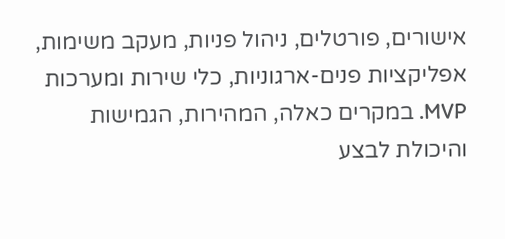אישורים, פורטלים, ניהול פניות, מעקב משימות, אפליקציות פנים-ארגוניות, כלי שירות ומערכות MVP. במקרים כאלה, המהירות, הגמישות והיכולת לבצע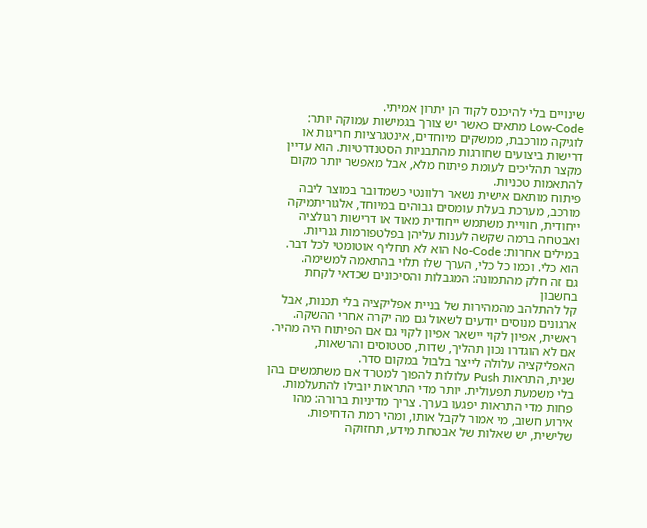שינויים בלי להיכנס לקוד הן יתרון אמיתי.
Low-Code מתאים כאשר יש צורך בגמישות עמוקה יותר: לוגיקה מורכבת, ממשקים מיוחדים, אינטגרציות חריגות או דרישות ביצועים שחורגות מהתבניות הסטנדרטיות. הוא עדיין מקצר תהליכים לעומת פיתוח מלא, אבל מאפשר יותר מקום להתאמות טכניות.
פיתוח מותאם אישית נשאר רלוונטי כשמדובר במוצר ליבה מורכב, מערכת בעלת עומסים גבוהים במיוחד, אלגוריתמיקה ייחודית, חוויית משתמש ייחודית מאוד או דרישות רגולציה ואבטחה ברמה שקשה לענות עליהן בפלטפורמות גנריות.
במילים אחרות: No-Code הוא לא תחליף אוטומטי לכל דבר. הוא כלי. וכמו כל כלי, הערך שלו תלוי בהתאמה למשימה.
גם זה חלק מהתמונה: המגבלות והסיכונים שכדאי לקחת בחשבון
קל להתלהב מהמהירות של בניית אפליקציה בלי תכנות, אבל ארגונים מנוסים יודעים לשאול גם מה יקרה אחרי ההשקה.
ראשית, אפיון לקוי יישאר אפיון לקוי גם אם הפיתוח היה מהיר. אם לא הוגדרו נכון תהליך, שדות, סטטוסים והרשאות, האפליקציה עלולה לייצר בלבול במקום סדר.
שנית, התראות Push עלולות להפוך למטרד אם משתמשים בהן בלי משמעת תפעולית. יותר מדי התראות יובילו להתעלמות. פחות מדי התראות יפגעו בערך. צריך מדיניות ברורה: מהו אירוע חשוב, מי אמור לקבל אותו, ומהי רמת הדחיפות.
שלישית, יש שאלות של אבטחת מידע, תחזוקה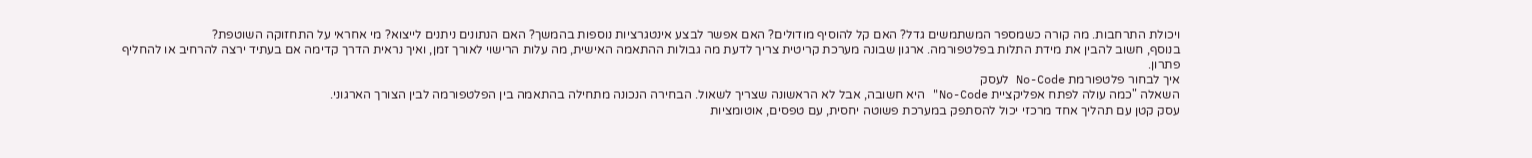ויכולת התרחבות. מה קורה כשמספר המשתמשים גדל? האם קל להוסיף מודולים? האם אפשר לבצע אינטגרציות נוספות בהמשך? האם הנתונים ניתנים לייצוא? מי אחראי על התחזוקה השוטפת?
בנוסף, חשוב להבין את מידת התלות בפלטפורמה. ארגון שבונה מערכת קריטית צריך לדעת מה גבולות ההתאמה האישית, מה עלות הרישוי לאורך זמן, ואיך נראית הדרך קדימה אם בעתיד ירצה להרחיב או להחליף פתרון.
איך לבחור פלטפורמת No-Code לעסק
השאלה "כמה עולה לפתח אפליקציית No-Code" היא חשובה, אבל לא הראשונה שצריך לשאול. הבחירה הנכונה מתחילה בהתאמה בין הפלטפורמה לבין הצורך הארגוני.
עסק קטן עם תהליך אחד מרכזי יכול להסתפק במערכת פשוטה יחסית, עם טפסים, אוטומציות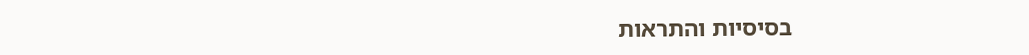בסיסיות והתראות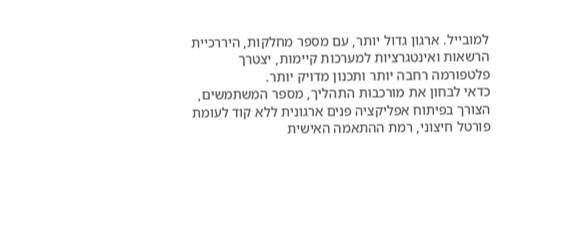למובייל. ארגון גדול יותר, עם מספר מחלקות, היררכיית הרשאות ואינטגרציות למערכות קיימות, יצטרך פלטפורמה רחבה יותר ותכנון מדויק יותר.
כדאי לבחון את מורכבות התהליך, מספר המשתמשים, הצורך בפיתוח אפליקציה פנים ארגונית ללא קוד לעומת פורטל חיצוני, רמת ההתאמה האישית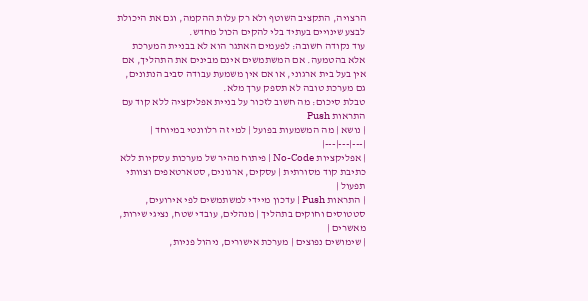הרצויה, התקציב השוטף ולא רק עלות ההקמה, וגם את היכולת לבצע שינויים בעתיד בלי להקים הכול מחדש.
עוד נקודה חשובה: לפעמים האתגר הוא לא בבניית המערכת אלא בהטמעה. אם המשתמשים אינם מבינים את התהליך, אם אין בעל בית ארגוני, או אם אין משמעת עבודה סביב הנתונים, גם מערכת טובה לא תספק ערך מלא.
טבלת סיכום: מה חשוב לזכור על בניית אפליקציה ללא קוד עם התראות Push
| נושא | מה המשמעות בפועל | למי זה רלוונטי במיוחד |
|---|---|---|
| אפליקציות No-Code | פיתוח מהיר של מערכות עסקיות ללא כתיבת קוד מסורתית | עסקים, ארגונים, סטארטאפים וצוותי תפעול |
| התראות Push | עדכון מיידי למשתמשים לפי אירועים, סטטוסים וחוקים בתהליך | מנהלים, עובדי שטח, נציגי שירות, מאשרים |
| שימושים נפוצים | מערכת אישורים, ניהול פניות,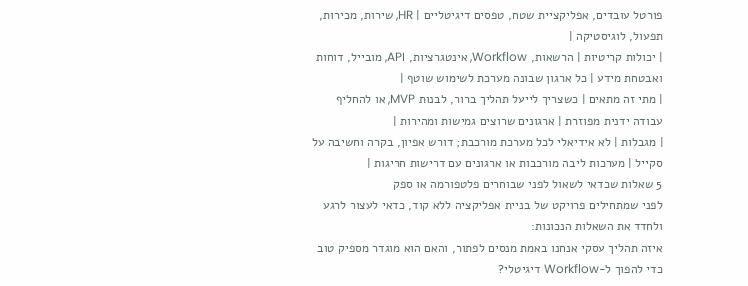פורטל עובדים, אפליקציית שטח, טפסים דיגיטליים | HR, שירות, מכירות, תפעול, לוגיסטיקה |
| יכולות קריטיות | הרשאות, Workflow, אינטגרציות, API, מובייל, דוחות ואבטחת מידע | כל ארגון שבונה מערכת לשימוש שוטף |
| מתי זה מתאים | כשצריך לייעל תהליך ברור, לבנות MVP, או להחליף עבודה ידנית מפוזרת | ארגונים שרוצים גמישות ומהירות |
| מגבלות | לא אידיאלי לכל מערכת מורכבת; דורש אפיון, בקרה וחשיבה על סקייל | מערכות ליבה מורכבות או ארגונים עם דרישות חריגות |
5 שאלות שכדאי לשאול לפני שבוחרים פלטפורמה או ספק
לפני שמתחילים פרויקט של בניית אפליקציה ללא קוד, כדאי לעצור לרגע ולחדד את השאלות הנכונות:
איזה תהליך עסקי אנחנו באמת מנסים לפתור, והאם הוא מוגדר מספיק טוב כדי להפוך ל-Workflow דיגיטלי?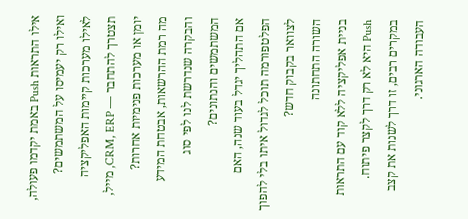אילו התראות Push באמת יקדמו פעולה, ואילו רק יעמיסו על המשתמשים?
לאילו מערכות קיימות האפליקציה תצטרך להתחבר — CRM, ERP, מייל, יומן או מערכות פנימיות אחרות?
מה רמת ההרשאות, אבטחת המידע והבקרה שנדרשת לנו לפי סוג המשתמשים והנתונים?
אם התהליך יגדל בעוד שנה, האם הפלטפורמה תוכל לגדול איתו בלי להפוך לצוואר בקבוק חדש?
השורה התחתונה
בניית אפליקציה ללא קוד עם התראות Push היא לא רק דרך לקצר פיתוח. במקרים רבים, זו דרך לשנות את קצב העבודה הארגוני.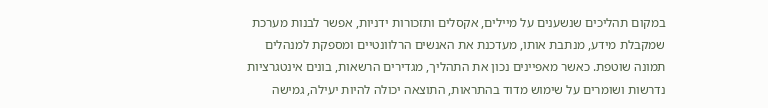במקום תהליכים שנשענים על מיילים, אקסלים ותזכורות ידניות, אפשר לבנות מערכת שמקבלת מידע, מנתבת אותו, מעדכנת את האנשים הרלוונטיים ומספקת למנהלים תמונה שוטפת. כאשר מאפיינים נכון את התהליך, מגדירים הרשאות, בונים אינטגרציות נדרשות ושומרים על שימוש מדוד בהתראות, התוצאה יכולה להיות יעילה, גמישה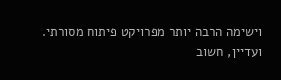וישימה הרבה יותר מפרויקט פיתוח מסורתי.
ועדיין, חשוב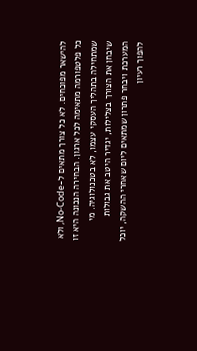להישאר מפוכחים. לא כל צורך מתאים ל-No-Code, ולא כל פלטפורמה מתאימה לכל ארגון. הבחירה הנכונה היא זו שמתחילה בתהליך העסקי עצמו, לא בטכנולוגיה. מי שיבחן את הצורך בצלילות, יגדיר היטב את גבולות המערכת ויבחר פתרון שמתאים ליום שאחרי ההשקה, יוכל להפוך רעיון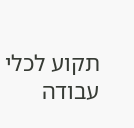תקוע לכלי עבודה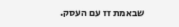שבאמת זז עם העסק.